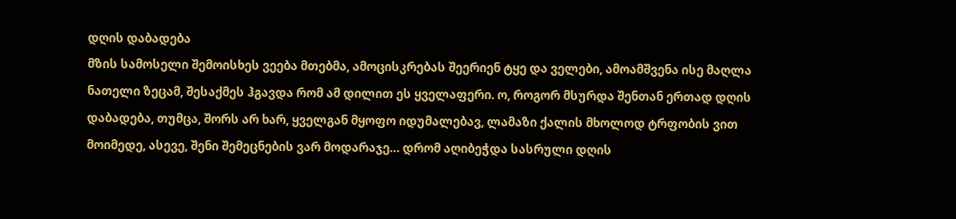დღის დაბადება
მზის სამოსელი შემოისხეს ვეება მთებმა, ამოცისკრებას შეერიენ ტყე და ველები, ამოამშვენა ისე მაღლა ნათელი ზეცამ, შესაქმეს ჰგავდა რომ ამ დილით ეს ყველაფერი. ო, როგორ მსურდა შენთან ერთად დღის დაბადება, თუმცა, შორს არ ხარ, ყველგან მყოფო იდუმალებავ, ლამაზი ქალის მხოლოდ ტრფობის ვით მოიმედე, ასევე, შენი შემეცნების ვარ მოდარაჯე… დრომ აღიბეჭდა სასრული დღის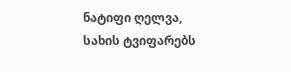ნატიფი ღელვა, სახის ტვიფარებს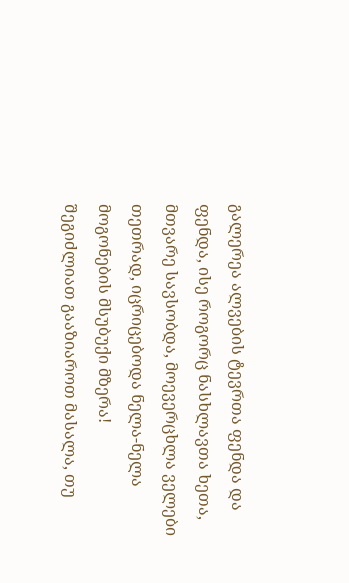გალერეა ალვების ტევრთა ფენდა და ფენდა, ისე როგორც ნასხლავთა ხეთა, მთვარე სავსობდა, მოევერცხლა ველები თეთრად, იცრიცებოდა ნელა-ნელა მოგონების მსუბუქი მზერა!
შეგიძლიათ გააზიაროთ მასალა, თუ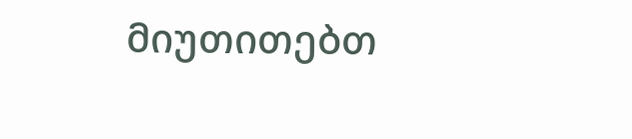მიუთითებთ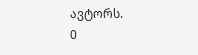ავტორს.
0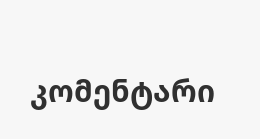კომენტარი